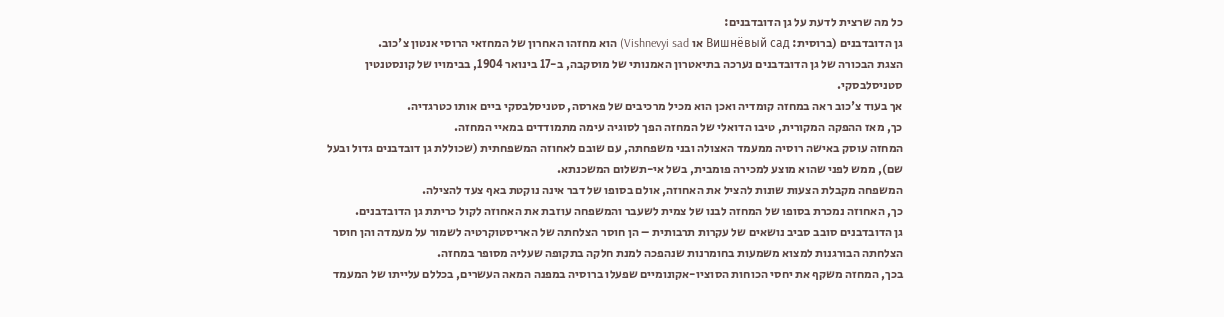כל מה שרצית לדעת על גן הדובדבנים:
גן הדובדבנים (ברוסית: Вишнëвый сад או Vishnevyi sad) הוא מחזהו האחרון של המחזאי הרוסי אנטון צ'כוב.
הצגת הבכורה של גן הדובדבנים נערכה בתיאטרון האמנותי של מוסקבה, ב-17 בינואר 1904, בבימויו של קונסטנטין סטניסלבסקי.
אך בעוד צ'כוב ראה במחזה קומדיה ואכן הוא מכיל מרכיבים של פארסה, סטניסלבסקי ביים אותו כטרגדיה.
כך, מאז ההפקה המקורית, טיבו הדואלי של המחזה הפך לסוגיה עימה מתמודדים במאיי המחזה.
המחזה עוסק באישה רוסיה ממעמד האצולה ובני משפחתה, עם שובם לאחוזה המשפחתית (שכוללת גן דובדבנים גדול ובעל שם), ממש לפני שהוא מוצע למכירה פומבית, בשל אי-תשלום המשכנתא.
המשפחה מקבלת הצעות שונות להציל את האחוזה, אולם בסופו של דבר אינה נוקטת באף צעד להצילה.
כך, האחוזה נמכרת בסופו של המחזה לבנו של צמית לשעבר והמשפחה עוזבת את האחוזה לקול כריתת גן הדובדבנים.
גן הדובדבנים סובב סביב נושאים של עקרות תרבותית – הן חוסר הצלחתה של האריסטוקרטיה לשמור על מעמדה והן חוסר הצלחתה הבורגנות למצוא משמעות בחומרנות שנהפכה למנת חלקה בתקופה שעליה מסופר במחזה.
בכך, המחזה משקף את יחסי הכוחות הסוציו-אקונומיים שפעלו ברוסיה במפנה המאה העשרים, בכללם עלייתו של המעמד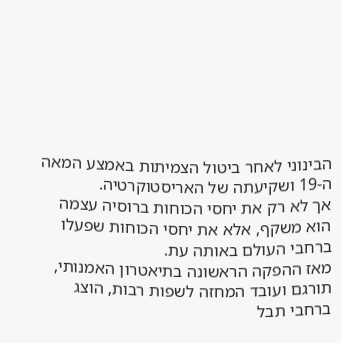הבינוני לאחר ביטול הצמיתות באמצע המאה ה-19 ושקיעתה של האריסטוקרטיה.
אך לא רק את יחסי הכוחות ברוסיה עצמה הוא משקף, אלא את יחסי הכוחות שפעלו ברחבי העולם באותה עת.
מאז ההפקה הראשונה בתיאטרון האמנותי, תורגם ועובד המחזה לשפות רבות, הוצג ברחבי תבל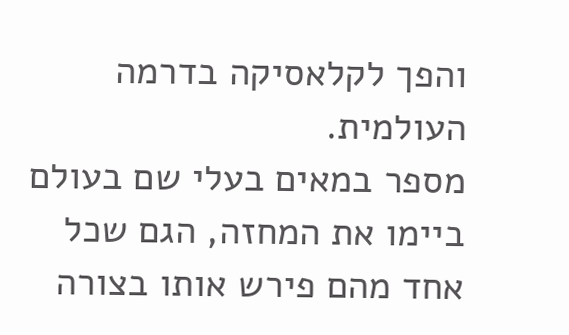והפך לקלאסיקה בדרמה העולמית.
מספר במאים בעלי שם בעולם ביימו את המחזה, הגם שכל אחד מהם פירש אותו בצורה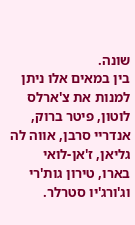שונה.
בין במאים אלו ניתן למנות את צ'ארלס לוטון, פיטר ברוק, אנדריי סרבן, אווה לה גליאן, ז'אן-לואי בארו, טירון גות'רי וג'ורג'יו סטרלר.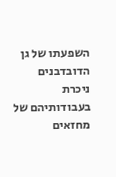השפעתו של גן הדובדבנים ניכרת בעבודותיהם של מחזאים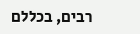רבים, בכללם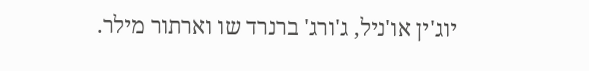יוג'ין או'ניל, ג'ורג' ברנרד שו וארתור מילר.